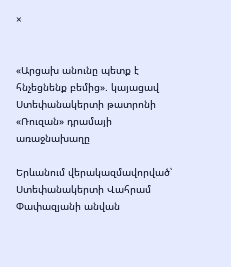×


«Արցախ անունը պետք է հնչեցնենք բեմից». կայացավ Ստեփանակերտի թատրոնի «Ռուզան» դրամայի առաջնախաղը

Երևանում վերակազմավորված՝ Ստեփանակերտի Վահրամ Փափազյանի անվան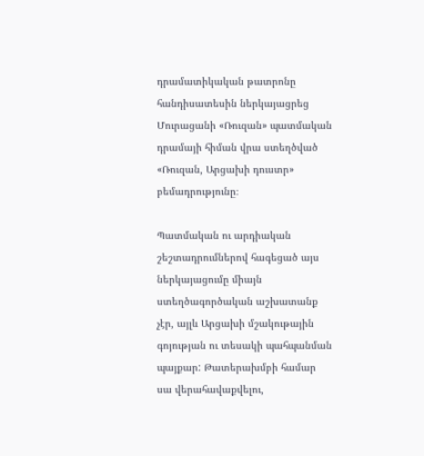դրամատիկական թատրոնը հանդիսատեսին ներկայացրեց Մուրացանի «Ռուզան» պատմական դրամայի հիման վրա ստեղծված «Ռուզան, Արցախի դուստր» բեմադրությունը։

Պատմական ու արդիական շեշտադրումներով հագեցած այս ներկայացումը միայն ստեղծագործական աշխատանք չէր, այլև Արցախի մշակութային գոյության ու տեսակի պահպանման պայքար: Թատերախմբի համար սա վերահավաքվելու,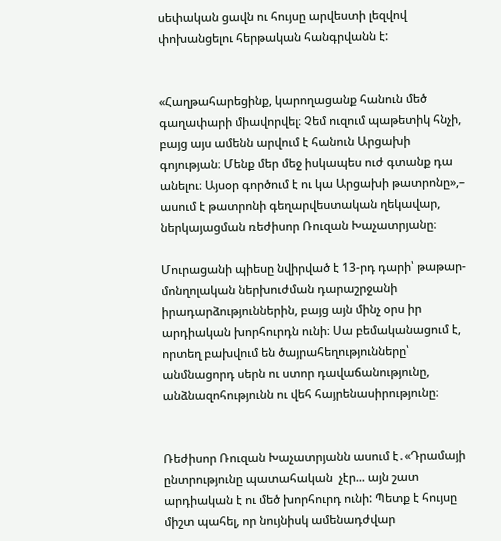սեփական ցավն ու հույսը արվեստի լեզվով փոխանցելու հերթական հանգրվանն է:


«Հաղթահարեցինք, կարողացանք հանուն մեծ գաղափարի միավորվել։ Չեմ ուզում պաթետիկ հնչի, բայց այս ամենն արվում է հանուն Արցախի գոյության։ Մենք մեր մեջ իսկապես ուժ գտանք դա անելու։ Այսօր գործում է ու կա Արցախի թատրոնը»,– ասում է թատրոնի գեղարվեստական ղեկավար, ներկայացման ռեժիսոր Ռուզան Խաչատրյանը։

Մուրացանի պիեսը նվիրված է 13-րդ դարի՝ թաթար-մոնղոլական ներխուժման դարաշրջանի իրադարձություններին, բայց այն մինչ օրս իր արդիական խորհուրդն ունի։ Սա բեմականացում է, որտեղ բախվում են ծայրահեղությունները՝ անմնացորդ սերն ու ստոր դավաճանությունը, անձնազոհությունն ու վեհ հայրենասիրությունը։


Ռեժիսոր Ռուզան Խաչատրյանն ասում է․«Դրամայի ընտրությունը պատահական  չէր... այն շատ արդիական է ու մեծ խորհուրդ ունի: Պետք է հույսը միշտ պահել, որ նույնիսկ ամենադժվար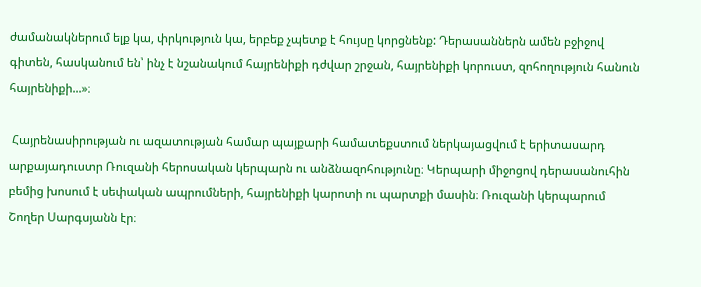ժամանակներում ելք կա, փրկություն կա, երբեք չպետք է հույսը կորցնենք: Դերասաններն ամեն բջիջով գիտեն, հասկանում են՝ ինչ է նշանակում հայրենիքի դժվար շրջան, հայրենիքի կորուստ, զոհողություն հանուն հայրենիքի...»։

 Հայրենասիրության ու ազատության համար պայքարի համատեքստում ներկայացվում է երիտասարդ արքայադուստր Ռուզանի հերոսական կերպարն ու անձնազոհությունը։ Կերպարի միջոցով դերասանուհին բեմից խոսում է սեփական ապրումների, հայրենիքի կարոտի ու պարտքի մասին։ Ռուզանի կերպարում Շողեր Սարգսյանն էր։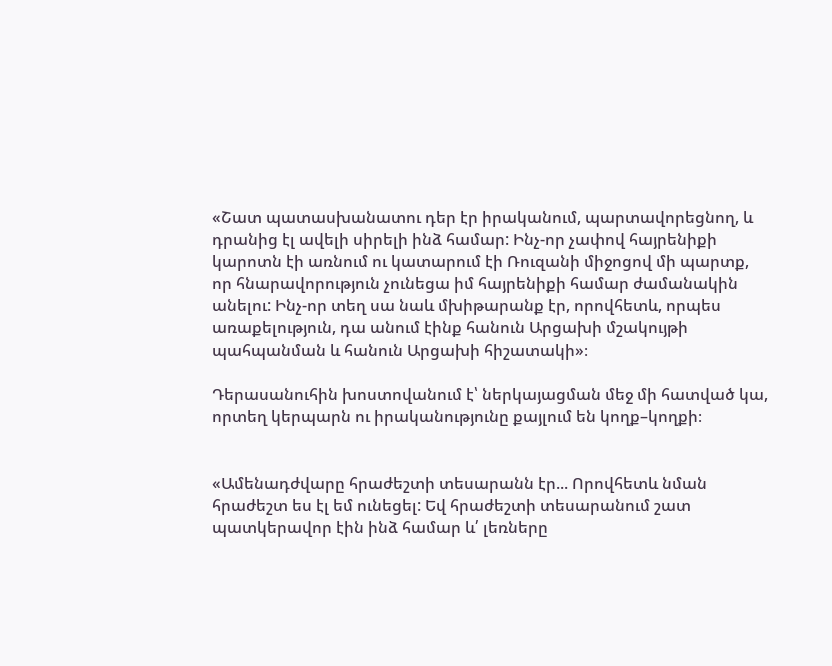«Շատ պատասխանատու դեր էր իրականում, պարտավորեցնող, և դրանից էլ ավելի սիրելի ինձ համար: Ինչ-որ չափով հայրենիքի կարոտն էի առնում ու կատարում էի Ռուզանի միջոցով մի պարտք, որ հնարավորություն չունեցա իմ հայրենիքի համար ժամանակին անելու: Ինչ-որ տեղ սա նաև մխիթարանք էր, որովհետև, որպես առաքելություն, դա անում էինք հանուն Արցախի մշակույթի պահպանման և հանուն Արցախի հիշատակի»։

Դերասանուհին խոստովանում է՝ ներկայացման մեջ մի հատված կա, որտեղ կերպարն ու իրականությունը քայլում են կողք–կողքի։


«Ամենադժվարը հրաժեշտի տեսարանն էր... Որովհետև նման հրաժեշտ ես էլ եմ ունեցել: Եվ հրաժեշտի տեսարանում շատ պատկերավոր էին ինձ համար և՛ լեռները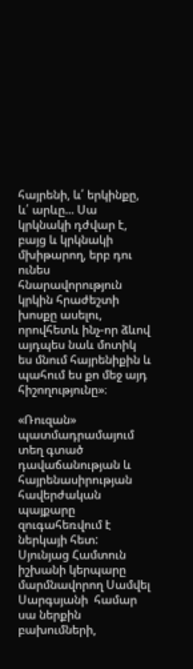հայրենի, և՛ երկինքը, և՛ արևը... Սա կրկնակի դժվար է, բայց և կրկնակի մխիթարող, երբ դու ունես հնարավորություն կրկին հրաժեշտի խոսքը ասելու, որովհետև ինչ-որ ձևով այդպես նաև մոտիկ ես մնում հայրենիքին և պահում ես քո մեջ այդ հիշողությունը»։

«Ռուզան» պատմադրամայում տեղ գտած դավաճանության և հայրենասիրության հավերժական պայքարը զուգահեռվում է ներկայի հետ: Սյունյաց Համտուն իշխանի կերպարը մարմնավորող Սամվել Սարգսյանի  համար սա ներքին բախումների,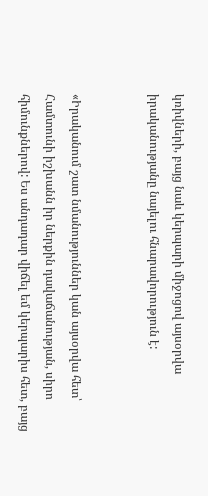կռիվների, բայց նաև կերպարի միջոցով այսօրվա իրականությանը նայելու հնարավորություն է:


«Իրականում շատ նմանություններ կան այսօրվա հետ՝ Համտունի իշխանն իր ներքին դավաճանության, սիրո հիմունքներով: Ես անդադար վիճել եմ կերպարիս հետ, բայց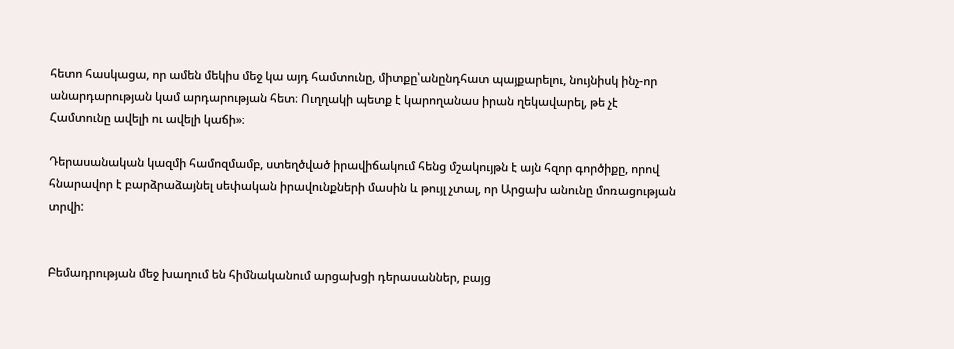հետո հասկացա, որ ամեն մեկիս մեջ կա այդ համտունը, միտքը՝անընդհատ պայքարելու, նույնիսկ ինչ-որ անարդարության կամ արդարության հետ։ Ուղղակի պետք է կարողանաս իրան ղեկավարել, թե չէ Համտունը ավելի ու ավելի կաճի»։

Դերասանական կազմի համոզմամբ, ստեղծված իրավիճակում հենց մշակույթն է այն հզոր գործիքը, որով հնարավոր է բարձրաձայնել սեփական իրավունքների մասին և թույլ չտալ, որ Արցախ անունը մոռացության տրվի:


Բեմադրության մեջ խաղում են հիմնականում արցախցի դերասաններ, բայց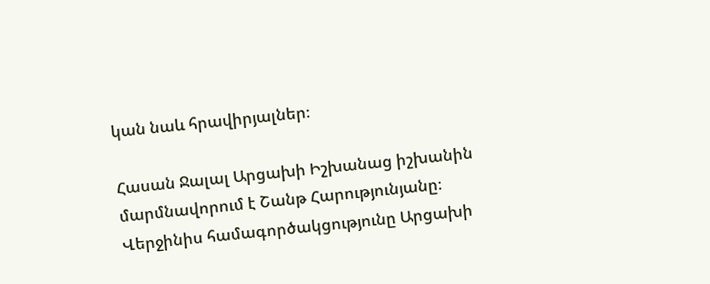կան նաև հրավիրյալներ։

Հասան Ջալալ Արցախի Իշխանաց իշխանին մարմնավորում է Շանթ Հարությունյանը։ Վերջինիս համագործակցությունը Արցախի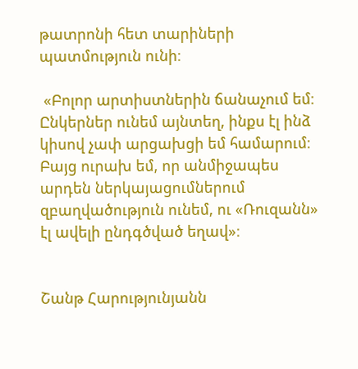թատրոնի հետ տարիների պատմություն ունի։

 «Բոլոր արտիստներին ճանաչում եմ։ Ընկերներ ունեմ այնտեղ, ինքս էլ ինձ կիսով չափ արցախցի եմ համարում։ Բայց ուրախ եմ, որ անմիջապես արդեն ներկայացումներում զբաղվածություն ունեմ, ու «Ռուզանն» էլ ավելի ընդգծված եղավ»։


Շանթ Հարությունյանն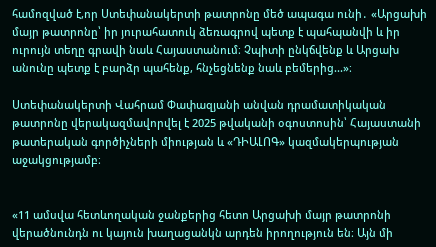համոզված է,որ Ստեփանակերտի թատրոնը մեծ ապագա ունի․ «Արցախի մայր թատրոնը՝ իր յուրահատուկ ձեռագրով պետք է պահպանվի և իր ուրույն տեղը գրավի նաև Հայաստանում։ Չպիտի ընկճվենք և Արցախ անունը պետք է բարձր պահենք, հնչեցնենք նաև բեմերից...»։

Ստեփանակերտի Վահրամ Փափազյանի անվան դրամատիկական թատրոնը վերակազմավորվել է 2025 թվականի օգոստոսին՝ Հայաստանի թատերական գործիչների միության և «ԴԻԱԼՈԳ» կազմակերպության աջակցությամբ։


«11 ամսվա հետևողական ջանքերից հետո Արցախի մայր թատրոնի վերածնունդն ու կայուն խաղացանկն արդեն իրողություն են։ Այն մի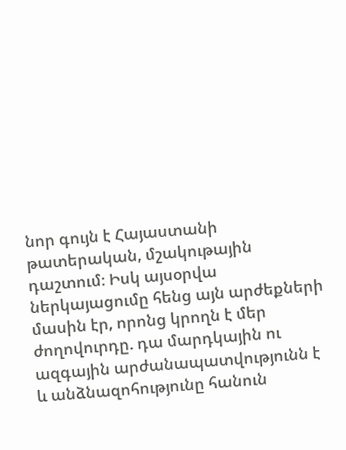նոր գույն է Հայաստանի թատերական, մշակութային դաշտում։ Իսկ այսօրվա ներկայացումը հենց այն արժեքների մասին էր, որոնց կրողն է մեր ժողովուրդը. դա մարդկային ու ազգային արժանապատվությունն է և անձնազոհությունը հանուն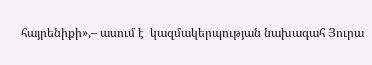հայրենիքի»,– ասում է  կազմակերպության նախագահ Յուրա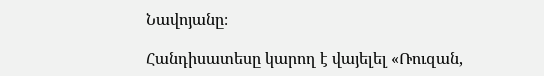Նավոյանը։

Հանդիսատեսը կարող է վայելել «Ռուզան,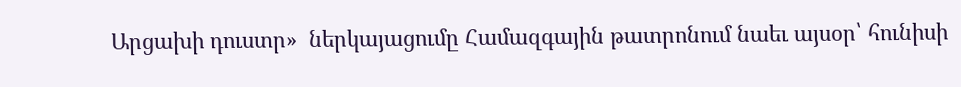Արցախի դուստր»  ներկայացումը Համազգային թատրոնում նաեւ այսօր՝ հունիսի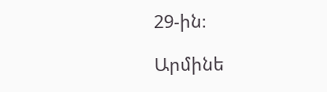29-ին։

Արմինե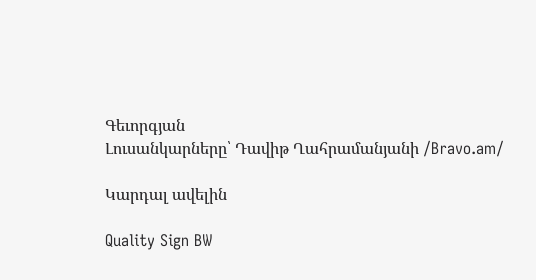Գեւորգյան
Լուսանկարները՝ Դավիթ Ղահրամանյանի /Bravo.am/

Կարդալ ավելին

Quality Sign BW